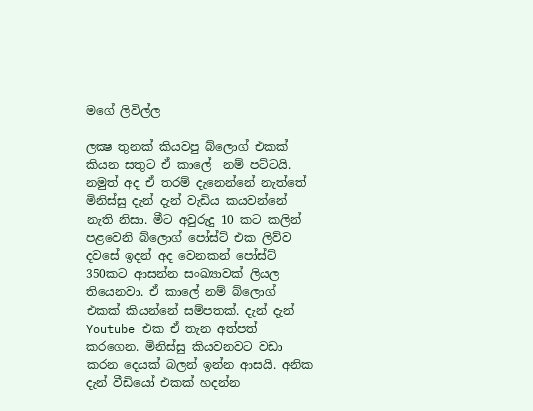මගේ ලිවිල්ල

ලක්‍ෂ තුනක් කියවපු බ්ලොග් එකක් කියන සතුට ඒ කාලේ  නම් පට්ටයි. නමුත් අද ඒ තරම් දැනෙන්නේ නැත්තේ මිනිස්සු දැන් දැන් වැඩිය කයවන්නේ නැති නිසා. මීට අවුරුදු 10 කට කලින් පළවෙනි බ්ලොග් පෝස්ට් එක ලිව්ව දවසේ ඉදන් අද වෙනකන් පෝස්ට් 350කට ආසන්න සංඛ්‍යාවක් ලියල තියෙනවා. ඒ කාලේ නම් බ්ලොග් එකක් කියන්නේ සම්පතක්. දැන් දැන් Youtube එක ඒ තැන අත්පත් කරගෙන. මිනිස්සු කියවනවට වඩා කරන දෙයක් බලන් ඉන්න ආසයි. අනික දැන් වීඩියෝ එකක් හදන්න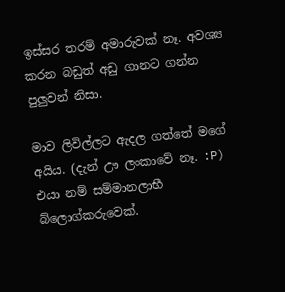ඉස්සර තරම් අමාරුවක් නෑ. අවශ්‍ය කරන බඩුත් අඩු ගානට ගන්න පුලුවන් නිසා.

මාව ලිවිල්ලට ඇදල ගත්තේ මගේ අයිය. (දැන් ඌ ලංකාවේ නෑ. :P) එයා නම් සම්මානලාභී බ්ලොග්කරුවෙක්.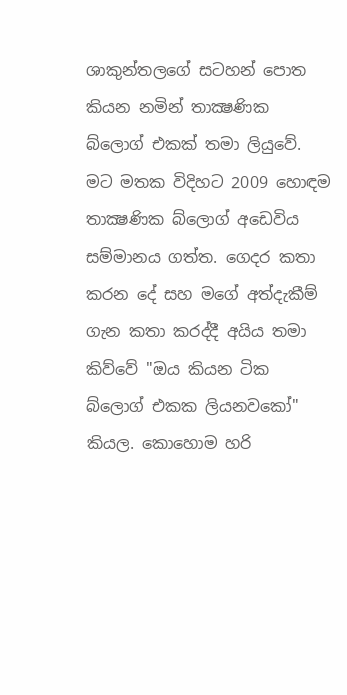ශාකුන්තලගේ සටහන් පොත කියන නමින් තාක්‍ෂණික බ්ලොග් එකක් තමා ලියුවේ. මට මතක විදිහට 2009 හොඳම තාක්‍ෂණික බ්ලොග් අඩෙවිය සම්මානය ගත්ත. ගෙදර කතා කරන දේ සහ මගේ අත්දැකීම් ගැන කතා කරද්දී අයිය තමා කිව්වේ "ඔය කියන ටික බ්ලොග් එකක ලියනවකෝ" කියල. කොහොම හරි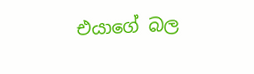එයාගේ බල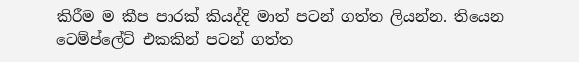කිරීම ම කීප පාරක් කියද්දි මාත් පටන් ගත්ත ලියන්න. තියෙන ටෙම්ප්ලේට් එකකින් පටන් ගත්ත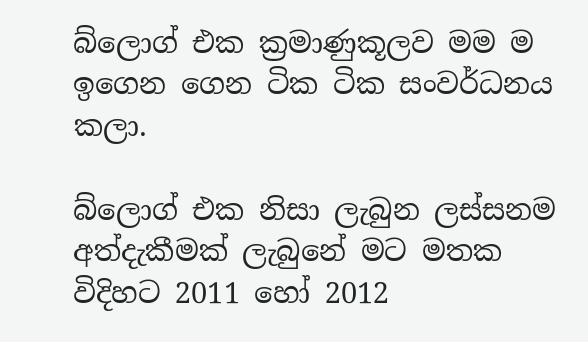බ්ලොග් එක ක්‍රමාණුකූලව මම ම ඉගෙන ගෙන ටික ටික සංවර්ධනය කලා.

බ්ලොග් එක නිසා ලැබුන ලස්සනම අත්දැකීමක් ලැබුනේ මට මතක විදිහට 2011 හෝ 2012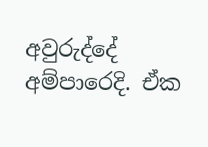අවුරුද්දේ අම්පාරෙදි. ඒක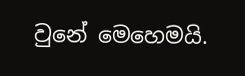වුනේ මෙහෙමයි.